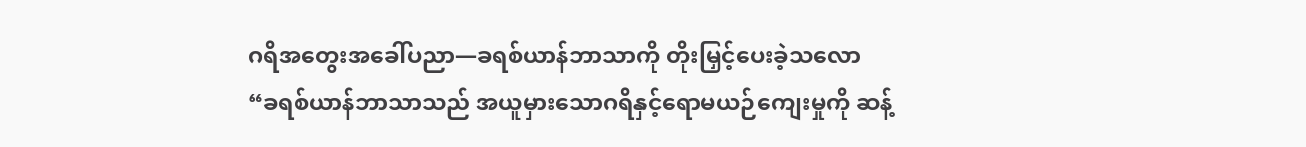ဂရိအတွေးအခေါ်ပညာ—ခရစ်ယာန်ဘာသာကို တိုးမြှင့်ပေးခဲ့သလော
“ခရစ်ယာန်ဘာသာသည် အယူမှားသောဂရိနှင့်ရောမယဉ်ကျေးမှုကို ဆန့်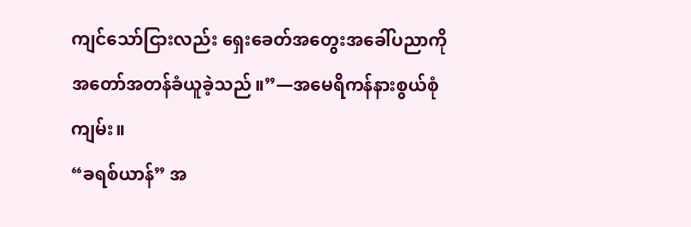ကျင်သော်ငြားလည်း ရှေးခေတ်အတွေးအခေါ်ပညာကို အတော်အတန်ခံယူခဲ့သည်။”—အမေရိကန်နားစွယ်စုံကျမ်း။
“ခရစ်ယာန်” အ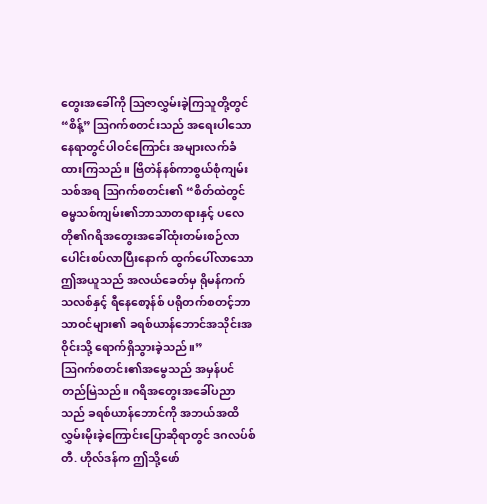တွေးအခေါ်ကို ဩဇာလွှမ်းခဲ့ကြသူတို့တွင် “စိန့်” ဩဂက်စတင်းသည် အရေးပါသောနေရာတွင်ပါဝင်ကြောင်း အများလက်ခံထားကြသည်။ ဗြိတဲန်နစ်ကာစွယ်စုံကျမ်းသစ်အရ ဩဂက်စတင်း၏ “စိတ်ထဲတွင် ဓမ္မသစ်ကျမ်း၏ဘာသာတရားနှင့် ပလေတို၏ဂရိအတွေးအခေါ်ထုံးတမ်းစဉ်လာပေါင်းစပ်လာပြီးနောက် ထွက်ပေါ်လာသောဤအယူသည် အလယ်ခေတ်မှ ရိုမန်ကက်သလစ်နှင့် ရီနေစော့န်စ် ပရိုတက်စတင့်ဘာသာဝင်များ၏ ခရစ်ယာန်ဘောင်အသိုင်းအဝိုင်းသို့ ရောက်ရှိသွားခဲ့သည်။”
ဩဂက်စတင်း၏အမွေသည် အမှန်ပင်တည်မြဲသည်။ ဂရိအတွေးအခေါ်ပညာသည် ခရစ်ယာန်ဘောင်ကို အဘယ်အထိလွှမ်းမိုးခဲ့ကြောင်းပြောဆိုရာတွင် ဒဂလပ်စ် တီ. ဟိုလ်ဒန်က ဤသို့ဖော်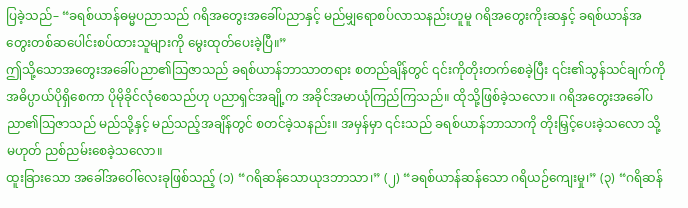ပြခဲ့သည်– “ခရစ်ယာန်ဓမ္မပညာသည် ဂရိအတွေးအခေါ်ပညာနှင့် မည်မျှရောစပ်လာသနည်းဟူမူ ဂရိအတွေးကိုးဆနှင့် ခရစ်ယာန်အတွေးတစ်ဆပေါင်းစပ်ထားသူများကို မွေးထုတ်ပေးခဲ့ပြီ။”
ဤသို့သောအတွေးအခေါ်ပညာ၏သြဇာသည် ခရစ်ယာန်ဘာသာတရား စတည်ချိန်တွင် ၎င်းကိုတိုးတက်စေခဲ့ပြီး ၎င်း၏သွန်သင်ချက်ကို အဓိပ္ပာယ်ပိုရှိစေကာ ပိုမိုခိုင်လုံစေသည်ဟု ပညာရှင်အချို့က အခိုင်အမာယုံကြည်ကြသည်။ ထိုသို့ဖြစ်ခဲ့သလော။ ဂရိအတွေးအခေါ်ပညာ၏သြဇာသည် မည်သို့နှင့် မည်သည့်အချိန်တွင် စတင်ခဲ့သနည်း။ အမှန်မှာ ၎င်းသည် ခရစ်ယာန်ဘာသာကို တိုးမြှင့်ပေးခဲ့သလော သို့မဟုတ် ညစ်ညမ်းစေခဲ့သလော။
ထူးခြားသော အခေါ်အဝေါ်လေးခုဖြစ်သည့် (၁) “ဂရိဆန်သောယုဒဘာသာ၊” (၂) “ခရစ်ယာန်ဆန်သော ဂရိယဉ်ကျေးမှု၊” (၃) “ဂရိဆန်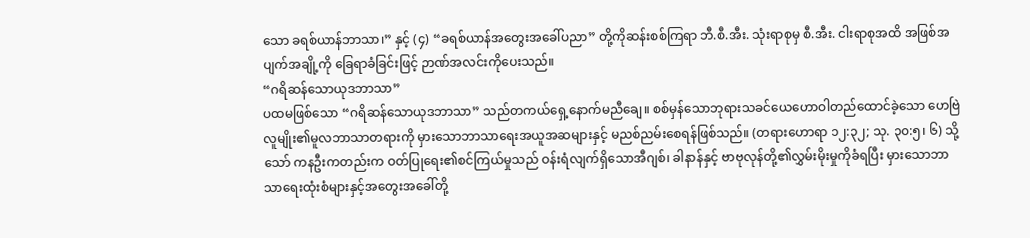သော ခရစ်ယာန်ဘာသာ၊” နှင့် (၄) “ခရစ်ယာန်အတွေးအခေါ်ပညာ” တို့ကိုဆန်းစစ်ကြရာ ဘီ.စီ.အီး. သုံးရာစုမှ စီ.အီး. ငါးရာစုအထိ အဖြစ်အပျက်အချို့ကို ခြေရာခံခြင်းဖြင့် ဉာဏ်အလင်းကိုပေးသည်။
“ဂရိဆန်သောယုဒဘာသာ”
ပထမဖြစ်သော “ဂရိဆန်သောယုဒဘာသာ” သည်တကယ်ရှေ့နောက်မညီချေ။ စစ်မှန်သောဘုရားသခင်ယေဟောဝါတည်ထောင်ခဲ့သော ဟေဗြဲလူမျိုး၏မူလဘာသာတရားကို မှားသောဘာသာရေးအယူအဆများနှင့် မညစ်ညမ်းစေရန်ဖြစ်သည်။ (တရားဟောရာ ၁၂:၃၂; သု. ၃၀:၅၊ ၆) သို့သော် ကနဦးကတည်းက ဝတ်ပြုရေး၏စင်ကြယ်မှုသည် ဝန်းရံလျက်ရှိသောအီဂျစ်၊ ခါနာန်နှင့် ဗာဗုလုန်တို့၏လွှမ်းမိုးမှုကိုခံရပြီး မှားသောဘာသာရေးထုံးစံများနှင့်အတွေးအခေါ်တို့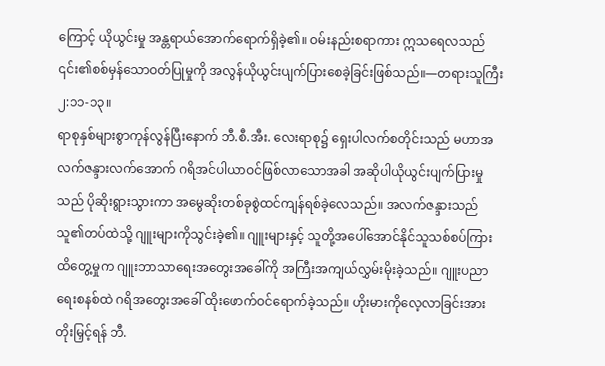ကြောင့် ယိုယွင်းမှု အန္တရာယ်အောက်ရောက်ရှိခဲ့၏။ ဝမ်းနည်းစရာကား ဣသရေလသည် ၎င်း၏စစ်မှန်သောဝတ်ပြုမှုကို အလွန်ယိုယွင်းပျက်ပြားစေခဲ့ခြင်းဖြစ်သည်။—တရားသူကြီး ၂:၁၁-၁၃။
ရာစုနှစ်များစွာကုန်လွန်ပြီးနောက် ဘီ.စီ.အီး. လေးရာစု၌ ရှေးပါလက်စတိုင်းသည် မဟာအလက်ဇန္ဒားလက်အောက် ဂရိအင်ပါယာဝင်ဖြစ်လာသောအခါ အဆိုပါယိုယွင်းပျက်ပြားမှုသည် ပိုဆိုးရွားသွားကာ အမွေဆိုးတစ်ခုစွဲထင်ကျန်ရစ်ခဲ့လေသည်။ အလက်ဇန္ဒားသည် သူ၏တပ်ထဲသို့ ဂျူးများကိုသွင်းခဲ့၏။ ဂျူးများနှင့် သူတို့အပေါ်အောင်နိုင်သူသစ်စပ်ကြားထိတွေ့မှုက ဂျူးဘာသာရေးအတွေးအခေါ်ကို အကြီးအကျယ်လွှမ်းမိုးခဲ့သည်။ ဂျူးပညာရေးစနစ်ထဲ ဂရိအတွေးအခေါ် ထိုးဖောက်ဝင်ရောက်ခဲ့သည်။ ဟိုးမားကိုလေ့လာခြင်းအားတိုးမြှင့်ရန် ဘီ.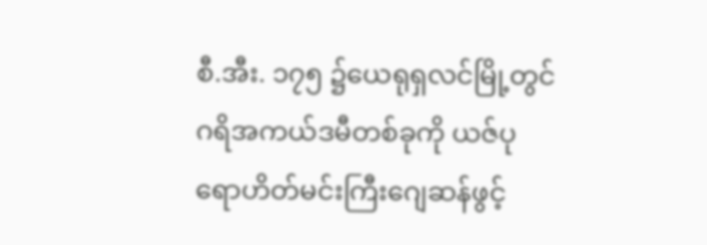စီ.အီး. ၁၇၅ ၌ယေရုရှလင်မြို့တွင် ဂရိအကယ်ဒမီတစ်ခုကို ယဇ်ပုရောဟိတ်မင်းကြီးဂျေဆန်ဖွင့်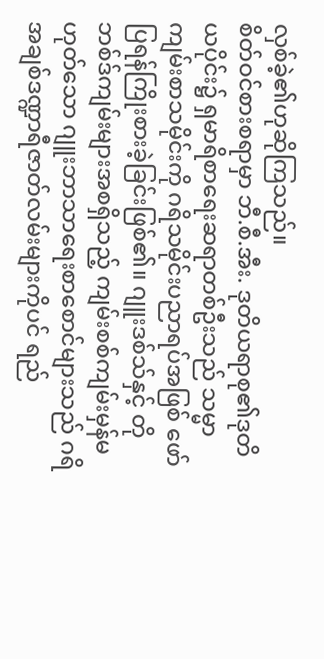လှစ်ခဲ့၏ဟုဆိုကြသည်။
စိတ်ဝင်စားစရာမှာ ဘီ.စီ.အီး. ဒုတိယရာစု၏ဒုတိယပိုင်း၌ ရှမာရိစာရေးဆရာတစ်ဦးသည် သမ္မာကျမ်းစာသမိုင်းကို ဂရိသမိုင်းပညာရပ်အဖြစ် ဖော်ပြရန်ကြိုးစားခဲ့ခြင်းဖြစ်၏။ ဂျူးဒစ်သ်နှင့် တိုဘစ်ဒ်ကျမ်းများအစရှိသည့် ကျမ်းစစ်ကျမ်းမှန်မဟုတ်သော ဂျူးဘာသာရေးစာစောင်များသည် ဂရိအချစ်ဒဏ္ဍာရီဇာတ်လမ်းများကိုပင် ရည်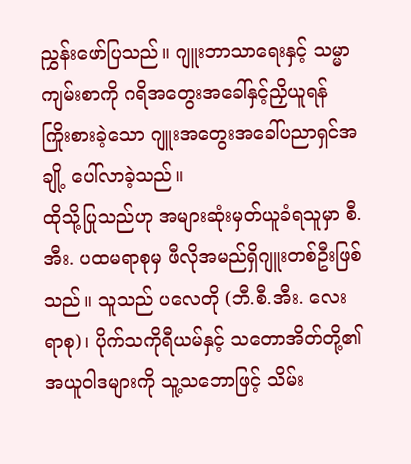ညွှန်းဖော်ပြသည်။ ဂျူးဘာသာရေးနှင့် သမ္မာကျမ်းစာကို ဂရိအတွေးအခေါ်နှင့်ညှိယူရန် ကြိုးစားခဲ့သော ဂျူးအတွေးအခေါ်ပညာရှင်အချို့ ပေါ်လာခဲ့သည်။
ထိုသို့ပြုသည်ဟု အများဆုံးမှတ်ယူခံရသူမှာ စီ.အီး. ပထမရာစုမှ ဖီလိုအမည်ရှိဂျူးတစ်ဦးဖြစ်သည်။ သူသည် ပလေတို (ဘီ.စီ.အီး. လေးရာစု)၊ ပိုက်သကိုရီယမ်နှင့် သတောအိတ်တို့၏အယူဝါဒများကို သူ့သဘောဖြင့် သိမ်း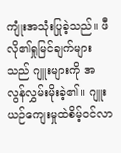ကျုံးအသုံးပြုခဲ့သည်။ ဖီလို၏ရှုမြင်ချက်များသည် ဂျူးများကို အလွန်လွှမ်းမိုးခဲ့၏။ ဂျူးယဉ်ကျေးမှုထဲစိမ့်ဝင်လာ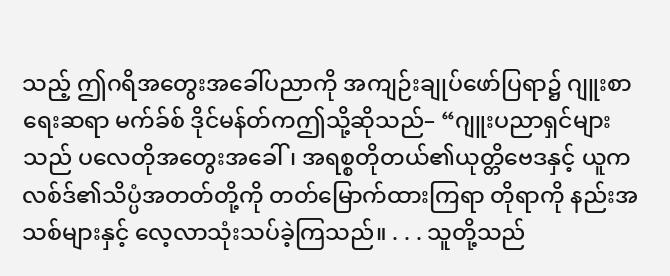သည့် ဤဂရိအတွေးအခေါ်ပညာကို အကျဉ်းချုပ်ဖော်ပြရာ၌ ဂျူးစာရေးဆရာ မက်ခ်စ် ဒိုင်မန်တ်ကဤသို့ဆိုသည်– “ဂျူးပညာရှင်များသည် ပလေတိုအတွေးအခေါ်၊ အရစ္စတိုတယ်၏ယုတ္တိဗေဒနှင့် ယူကလစ်ဒ်၏သိပ္ပံအတတ်တို့ကို တတ်မြောက်ထားကြရာ တိုရာကို နည်းအသစ်များနှင့် လေ့လာသုံးသပ်ခဲ့ကြသည်။ . . . သူတို့သည်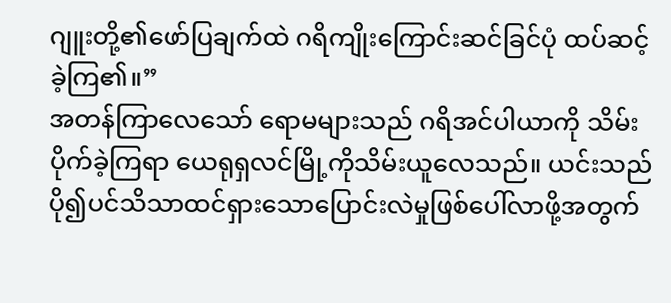ဂျူးတို့၏ဖော်ပြချက်ထဲ ဂရိကျိုးကြောင်းဆင်ခြင်ပုံ ထပ်ဆင့်ခဲ့ကြ၏။”
အတန်ကြာလေသော် ရောမများသည် ဂရိအင်ပါယာကို သိမ်းပိုက်ခဲ့ကြရာ ယေရုရှလင်မြို့ကိုသိမ်းယူလေသည်။ ယင်းသည် ပို၍ပင်သိသာထင်ရှားသောပြောင်းလဲမှုဖြစ်ပေါ်လာဖို့အတွက်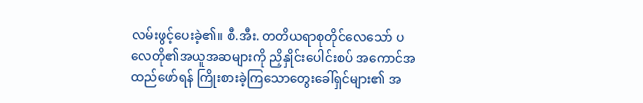လမ်းဖွင့်ပေးခဲ့၏။ စီ.အီး. တတိယရာစုတိုင်လေသော် ပလေတို၏အယူအဆများကို ညှိနှိုင်းပေါင်းစပ် အကောင်အထည်ဖော်ရန် ကြိုးစားခဲ့ကြသောတွေးခေါ်ရှင်များ၏ အ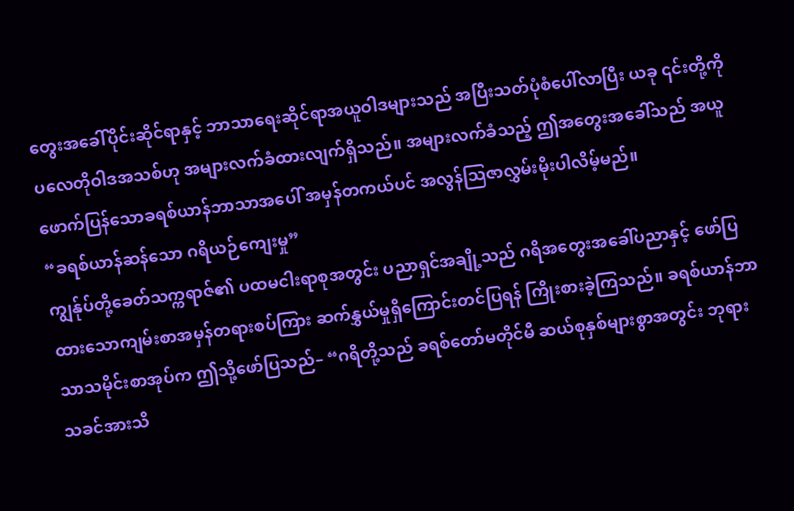တွေးအခေါ်ပိုင်းဆိုင်ရာနှင့် ဘာသာရေးဆိုင်ရာအယူဝါဒများသည် အပြီးသတ်ပုံစံပေါ်လာပြီး ယခု ၎င်းတို့ကို ပလေတိုဝါဒအသစ်ဟု အများလက်ခံထားလျက်ရှိသည်။ အများလက်ခံသည့် ဤအတွေးအခေါ်သည် အယူဖောက်ပြန်သောခရစ်ယာန်ဘာသာအပေါ် အမှန်တကယ်ပင် အလွန်သြဇာလွှမ်းမိုးပါလိမ့်မည်။
“ခရစ်ယာန်ဆန်သော ဂရိယဉ်ကျေးမှု”
ကျွန်ုပ်တို့ခေတ်သက္ကရာဇ်၏ ပထမငါးရာစုအတွင်း ပညာရှင်အချို့သည် ဂရိအတွေးအခေါ်ပညာနှင့် ဖော်ပြထားသောကျမ်းစာအမှန်တရားစပ်ကြား ဆက်နွှယ်မှုရှိကြောင်းတင်ပြရန် ကြိုးစားခဲ့ကြသည်။ ခရစ်ယာန်ဘာသာသမိုင်းစာအုပ်က ဤသို့ဖော်ပြသည်– “ဂရိတို့သည် ခရစ်တော်မတိုင်မီ ဆယ်စုနှစ်များစွာအတွင်း ဘုရားသခင်အားသိ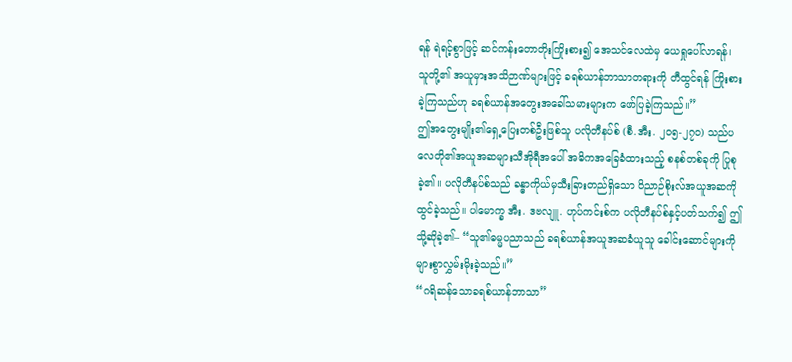ရန် ရဲရင့်စွာဖြင့် ဆင်ကန်းတောတိုးကြိုးစား၍ အေသင်လေထဲမှ ယေရှုပေါ်လာရန်၊ သူတို့၏ အယူမှားအသိဉာဏ်များဖြင့် ခရစ်ယာန်ဘာသာတရားကို တီထွင်ရန် ကြိုးစားခဲ့ကြသည်ဟု ခရစ်ယာန်အတွေးအခေါ်သမားများက ဖော်ပြခဲ့ကြသည်။”
ဤအတွေးမျိုး၏ရှေ့ပြေးတစ်ဦးဖြစ်သူ ပလိုတီနပ်စ် (စီ.အီး. ၂၀၅-၂၇၀) သည်ပလေတို၏အယူအဆများသီအိုရီအပေါ် အဓိကအခြေခံထားသည့် စနစ်တစ်ခုကို ပြုစုခဲ့၏။ ပလိုတီနပ်စ်သည် ခန္ဓာကိုယ်မှသီးခြားတည်ရှိသော ဝိညာဉ်စိုးလ်အယူအဆကို ထွင်ခဲ့သည်။ ပါမောက္ခ အီး. ဒဗလျူ. ဟုပ်ကင်းစ်က ပလိုတီနပ်စ်နှင့်ပတ်သက်၍ ဤသို့ဆိုခဲ့၏– “သူ၏ဓမ္မပညာသည် ခရစ်ယာန်အယူအဆခံယူသူ ခေါင်းဆောင်များကို များစွာလွှမ်းမိုးခဲ့သည်။”
“ဂရိဆန်သောခရစ်ယာန်ဘာသာ”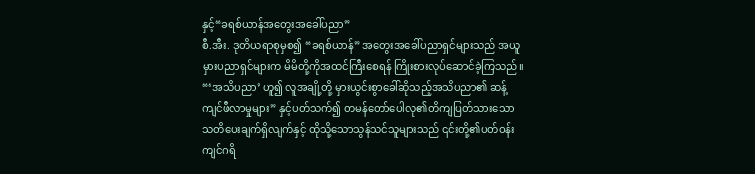နှင့်“ခရစ်ယာန်အတွေးအခေါ်ပညာ”
စီ.အီး. ဒုတိယရာစုမှစ၍ “ခရစ်ယာန်” အတွေးအခေါ်ပညာရှင်များသည် အယူမှားပညာရှင်များက မိမိတို့ကိုအထင်ကြီးစေရန် ကြိုးစားလုပ်ဆောင်ခဲ့ကြသည်။ “‘အသိပညာ’ ဟူ၍ လူအချို့တို့ မှားယွင်းစွာခေါ်ဆိုသည့်အသိပညာ၏ ဆန့်ကျင်ဖီလာမှုများ” နှင့်ပတ်သက်၍ တမန်တော်ပေါလု၏တိကျပြတ်သားသော သတိပေးချက်ရှိလျက်နှင့် ထိုသို့သောသွန်သင်သူများသည် ၎င်းတို့၏ပတ်ဝန်းကျင်ဂရိ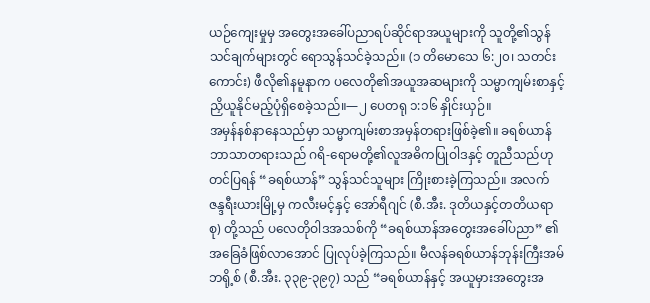ယဉ်ကျေးမှုမှ အတွေးအခေါ်ပညာရပ်ဆိုင်ရာအယူများကို သူတို့၏သွန်သင်ချက်များတွင် ရောသွန်သင်ခဲ့သည်။ (၁ တိမောသေ ၆:၂၀၊ သတင်းကောင်း) ဖီလို၏နမူနာက ပလေတို၏အယူအဆများကို သမ္မာကျမ်းစာနှင့် ညှိယူနိုင်မည့်ပုံရှိစေခဲ့သည်။—၂ ပေတရု ၁:၁၆ နှိုင်းယှဉ်။
အမှန်နစ်နာနေသည်မှာ သမ္မာကျမ်းစာအမှန်တရားဖြစ်ခဲ့၏။ ခရစ်ယာန်ဘာသာတရားသည် ဂရိ-ရောမတို့၏လူအဓိကပြုဝါဒနှင့် တူညီသည်ဟုတင်ပြရန် “ခရစ်ယာန်” သွန်သင်သူများ ကြိုးစားခဲ့ကြသည်။ အလက်ဇန္ဒရီးယားမြို့မှ ကလီးမင့်နှင့် အော်ရီဂျင် (စီ.အီး. ဒုတိယနှင့်တတိယရာစု) တို့သည် ပလေတိုဝါဒအသစ်ကို “ခရစ်ယာန်အတွေးအခေါ်ပညာ” ၏အခြေခံဖြစ်လာအောင် ပြုလုပ်ခဲ့ကြသည်။ မီလန်ခရစ်ယာန်ဘုန်းကြီးအမ်ဘရို့စ် (စီ.အီး. ၃၃၉-၃၉၇) သည် “ခရစ်ယာန်နှင့် အယူမှားအတွေးအ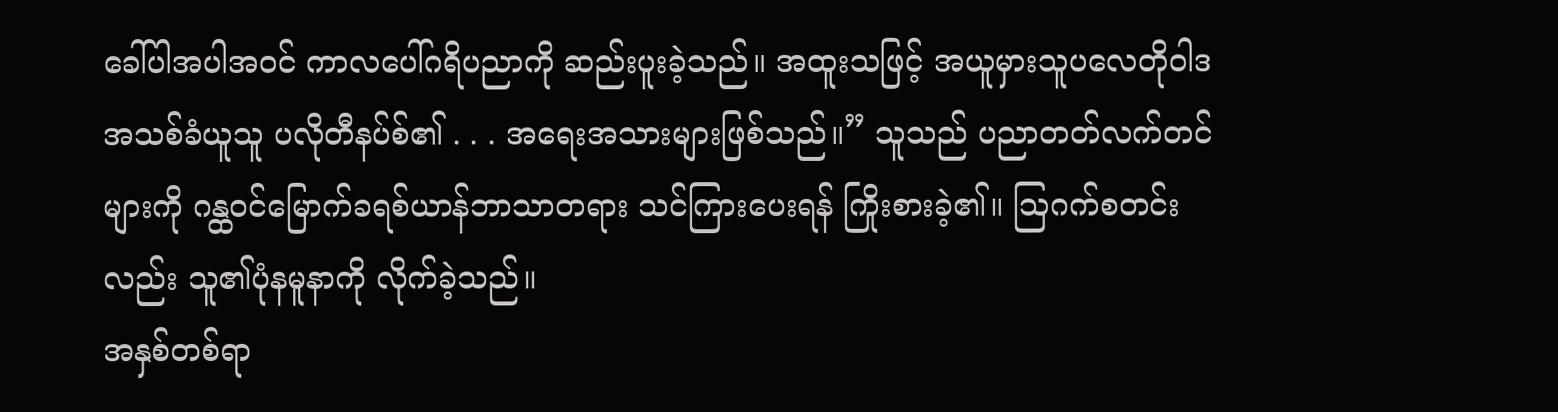ခေါ်ပါအပါအဝင် ကာလပေါ်ဂရိပညာကို ဆည်းပူးခဲ့သည်။ အထူးသဖြင့် အယူမှားသူပလေတိုဝါဒအသစ်ခံယူသူ ပလိုတီနပ်စ်၏ . . . အရေးအသားများဖြစ်သည်။” သူသည် ပညာတတ်လက်တင်များကို ဂန္ထဝင်မြောက်ခရစ်ယာန်ဘာသာတရား သင်ကြားပေးရန် ကြိုးစားခဲ့၏။ ဩဂက်စတင်းလည်း သူ၏ပုံနမူနာကို လိုက်ခဲ့သည်။
အနှစ်တစ်ရာ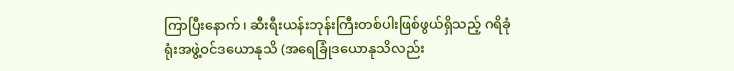ကြာပြီးနောက်၊ ဆီးရီးယန်းဘုန်းကြီးတစ်ပါးဖြစ်ဖွယ်ရှိသည့် ဂရိခုံရုံးအဖွဲ့ဝင်ဒယောနုသိ (အရေခြုံဒယောနုသိလည်း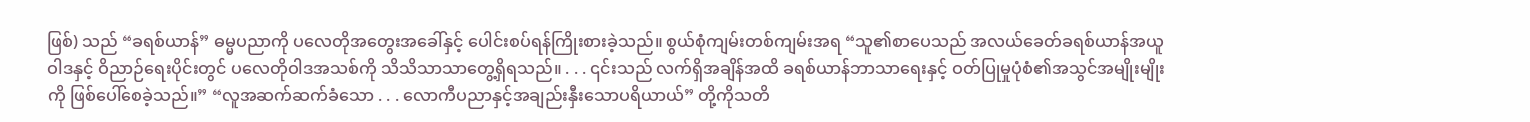ဖြစ်) သည် “ခရစ်ယာန်” ဓမ္မပညာကို ပလေတိုအတွေးအခေါ်နှင့် ပေါင်းစပ်ရန်ကြိုးစားခဲ့သည်။ စွယ်စုံကျမ်းတစ်ကျမ်းအရ “သူ၏စာပေသည် အလယ်ခေတ်ခရစ်ယာန်အယူဝါဒနှင့် ဝိညာဉ်ရေးပိုင်းတွင် ပလေတိုဝါဒအသစ်ကို သိသိသာသာတွေ့ရှိရသည်။ . . . ၎င်းသည် လက်ရှိအချိန်အထိ ခရစ်ယာန်ဘာသာရေးနှင့် ဝတ်ပြုမှုပုံစံ၏အသွင်အမျိုးမျိုးကို ဖြစ်ပေါ်စေခဲ့သည်။” “လူအဆက်ဆက်ခံသော . . . လောကီပညာနှင့်အချည်းနှီးသောပရိယာယ်” တို့ကိုသတိ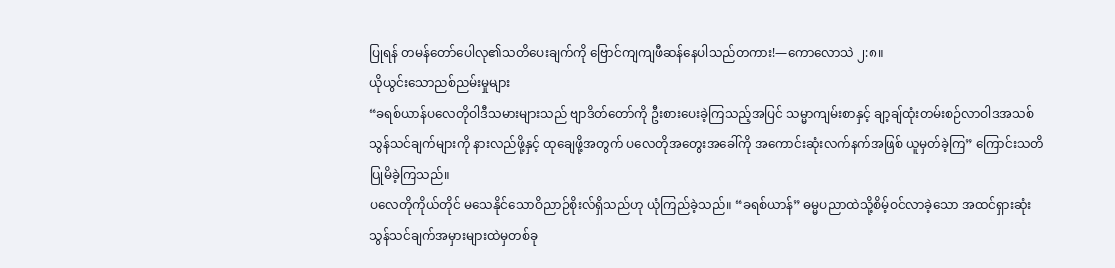ပြုရန် တမန်တော်ပေါလု၏သတိပေးချက်ကို ဗြောင်ကျကျဖီဆန်နေပါသည်တကား!—ကောလောသဲ ၂:၈။
ယိုယွင်းသောညစ်ညမ်းမှုများ
“ခရစ်ယာန်ပလေတိုဝါဒီသမားများသည် ဗျာဒိတ်တော်ကို ဦးစားပေးခဲ့ကြသည့်အပြင် သမ္မာကျမ်းစာနှင့် ချာ့ချ်ထုံးတမ်းစဉ်လာဝါဒအသစ် သွန်သင်ချက်များကို နားလည်ဖို့နှင့် ထုချေဖို့အတွက် ပလေတိုအတွေးအခေါ်ကို အကောင်းဆုံးလက်နက်အဖြစ် ယူမှတ်ခဲ့ကြ” ကြောင်းသတိပြုမိခဲ့ကြသည်။
ပလေတိုကိုယ်တိုင် မသေနိုင်သောဝိညာဉ်စိုးလ်ရှိသည်ဟု ယုံကြည်ခဲ့သည်။ “ခရစ်ယာန်” ဓမ္မပညာထဲသို့စိမ့်ဝင်လာခဲ့သော အထင်ရှားဆုံးသွန်သင်ချက်အမှားများထဲမှတစ်ခု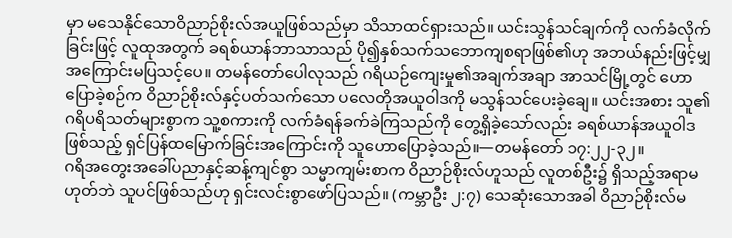မှာ မသေနိုင်သောဝိညာဉ်စိုးလ်အယူဖြစ်သည်မှာ သိသာထင်ရှားသည်။ ယင်းသွန်သင်ချက်ကို လက်ခံလိုက်ခြင်းဖြင့် လူထုအတွက် ခရစ်ယာန်ဘာသာသည် ပို၍နှစ်သက်သဘောကျစရာဖြစ်၏ဟု အဘယ်နည်းဖြင့်မျှ အကြောင်းမပြသင့်ပေ။ တမန်တော်ပေါလုသည် ဂရိယဉ်ကျေးမှု၏အချက်အချာ အာသင်မြို့တွင် ဟောပြောခဲ့စဉ်က ဝိညာဉ်စိုးလ်နှင့်ပတ်သက်သော ပလေတိုအယူဝါဒကို မသွန်သင်ပေးခဲ့ချေ။ ယင်းအစား သူ၏ဂရိပရိသတ်များစွာက သူ့စကားကို လက်ခံရန်ခက်ခဲကြသည်ကို တွေ့ရှိခဲ့သော်လည်း ခရစ်ယာန်အယူဝါဒဖြစ်သည့် ရှင်ပြန်ထမြောက်ခြင်းအကြောင်းကို သူဟောပြောခဲ့သည်။—တမန်တော် ၁၇:၂၂-၃၂။
ဂရိအတွေးအခေါ်ပညာနှင့်ဆန့်ကျင်စွာ သမ္မာကျမ်းစာက ဝိညာဉ်စိုးလ်ဟူသည် လူတစ်ဦး၌ ရှိသည့်အရာမဟုတ်ဘဲ သူပင်ဖြစ်သည်ဟု ရှင်းလင်းစွာဖော်ပြသည်။ (ကမ္ဘာဦး ၂:၇) သေဆုံးသောအခါ ဝိညာဉ်စိုးလ်မ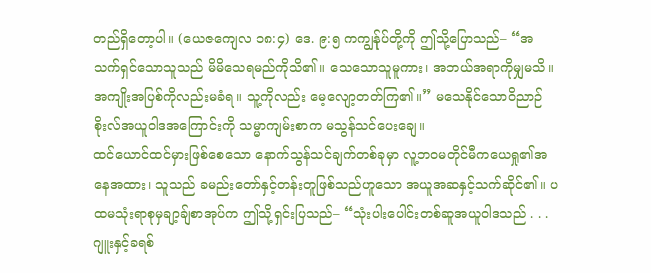တည်ရှိတော့ပါ။ (ယေဇကျေလ ၁၈:၄) ဒေ. ၉:၅ ကကျွန်ုပ်တို့ကို ဤသို့ပြောသည်– “အသက်ရှင်သောသူသည် မိမိသေရမည်ကိုသိ၏။ သေသောသူမူကား၊ အဘယ်အရာကိုမျှမသိ။ အကျိုးအပြစ်ကိုလည်းမခံရ။ သူ့ကိုလည်း မေ့လျော့တတ်ကြ၏။” မသေနိုင်သောဝိညာဉ်စိုးလ်အယူဝါဒအကြောင်းကို သမ္မာကျမ်းစာက မသွန်သင်ပေးချေ။
ထင်ယောင်ထင်မှားဖြစ်စေသော နောက်သွန်သင်ချက်တစ်ခုမှာ လူ့ဘဝမတိုင်မီကယေရှု၏အနေအထား၊ သူသည် ခမည်းတော်နှင့်တန်းတူဖြစ်သည်ဟူသော အယူအဆနှင့်သက်ဆိုင်၏။ ပထမသုံးရာစုမှချာ့ချ်စာအုပ်က ဤသို့ရှင်းပြသည်– “သုံးပါးပေါင်းတစ်ဆူအယူဝါဒသည် . . . ဂျူးနှင့်ခရစ်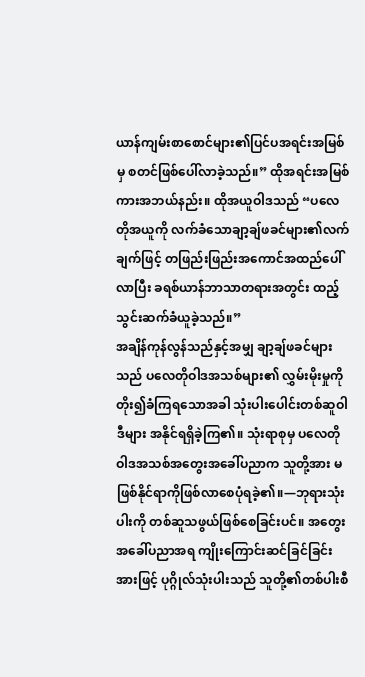ယာန်ကျမ်းစာစောင်များ၏ပြင်ပအရင်းအမြစ်မှ စတင်ဖြစ်ပေါ်လာခဲ့သည်။” ထိုအရင်းအမြစ်ကားအဘယ်နည်း။ ထိုအယူဝါဒသည် “ပလေတိုအယူကို လက်ခံသောချာ့ချ်ဖခင်များ၏လက်ချက်ဖြင့် တဖြည်းဖြည်းအကောင်အထည်ပေါ်လာပြီး ခရစ်ယာန်ဘာသာတရားအတွင်း ထည့်သွင်းဆက်ခံယူခဲ့သည်။”
အချိန်ကုန်လွန်သည်နှင့်အမျှ ချာ့ချ်ဖခင်များသည် ပလေတိုဝါဒအသစ်များ၏ လွှမ်းမိုးမှုကိုတိုး၍ခံကြရသောအခါ သုံးပါးပေါင်းတစ်ဆူဝါဒီများ အနိုင်ရရှိခဲ့ကြ၏။ သုံးရာစုမှ ပလေတိုဝါဒအသစ်အတွေးအခေါ်ပညာက သူတို့အား မဖြစ်နိုင်ရာကိုဖြစ်လာစေပုံရခဲ့၏။—ဘုရားသုံးပါးကို တစ်ဆူသဖွယ်ဖြစ်စေခြင်းပင်။ အတွေးအခေါ်ပညာအရ ကျိုးကြောင်းဆင်ခြင်ခြင်းအားဖြင့် ပုဂ္ဂိုလ်သုံးပါးသည် သူတို့၏တစ်ပါးစီ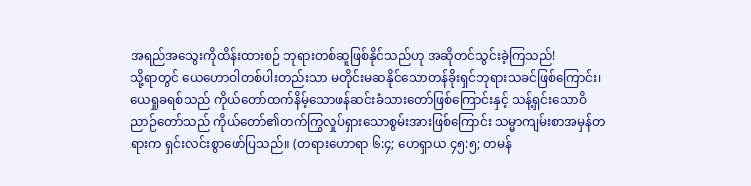အရည်အသွေးကိုထိန်းထားစဉ် ဘုရားတစ်ဆူဖြစ်နိုင်သည်ဟု အဆိုတင်သွင်းခဲ့ကြသည်!
သို့ရာတွင် ယေဟောဝါတစ်ပါးတည်းသာ မတိုင်းမဆနိုင်သောတန်ခိုးရှင်ဘုရားသခင်ဖြစ်ကြောင်း၊ ယေရှုခရစ်သည် ကိုယ်တော်ထက်နိမ့်သောဖန်ဆင်းခံသားတော်ဖြစ်ကြောင်းနှင့် သန့်ရှင်းသောဝိညာဉ်တော်သည် ကိုယ်တော်၏တက်ကြွလှုပ်ရှားသောစွမ်းအားဖြစ်ကြောင်း သမ္မာကျမ်းစာအမှန်တရားက ရှင်းလင်းစွာဖော်ပြသည်။ (တရားဟောရာ ၆:၄; ဟေရှာယ ၄၅:၅; တမန်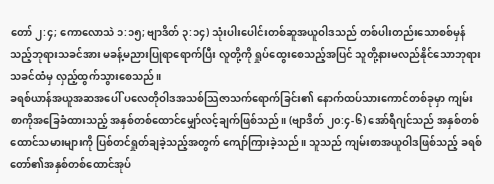တော် ၂:၄; ကောလောသဲ ၁:၁၅; ဗျာဒိတ် ၃:၁၄) သုံးပါးပေါင်းတစ်ဆူအယူဝါဒသည် တစ်ပါးတည်းသောစစ်မှန်သည့်ဘုရားသခင်အား မခန့်မညားပြုရာရောက်ပြီး လူတို့ကို ရှုပ်ထွေးစေသည့်အပြင် သူတို့နားမလည်နိုင်သောဘုရားသခင်ထံမှ လှည့်ထွက်သွားစေသည်။
ခရစ်ယာန်အယူအဆအပေါ် ပလေတိုဝါဒအသစ်သြဇာသက်ရောက်ခြင်း၏ နောက်ထပ်သားကောင်တစ်ခုမှာ ကျမ်းစာကိုအခြေခံထားသည့် အနှစ်တစ်ထောင်မျှော်လင့်ချက်ဖြစ်သည်။ (ဗျာဒိတ် ၂၀:၄-၆) အော်ရီဂျင်သည် အနှစ်တစ်ထောင်သမားများကို ပြစ်တင်ရှုတ်ချခဲ့သည့်အတွက် ကျော်ကြားခဲ့သည်။ သူသည် ကျမ်းစာအယူဝါဒဖြစ်သည့် ခရစ်တော်၏အနှစ်တစ်ထောင်အုပ်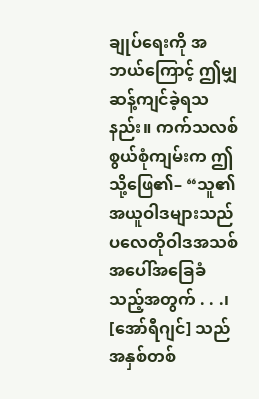ချုပ်ရေးကို အဘယ်ကြောင့် ဤမျှဆန့်ကျင်ခဲ့ရသနည်း။ ကက်သလစ်စွယ်စုံကျမ်းက ဤသို့ဖြေ၏– “သူ၏အယူဝါဒများသည် ပလေတိုဝါဒအသစ်အပေါ်အခြေခံသည့်အတွက် . . .၊ [အော်ရီဂျင်] သည်အနှစ်တစ်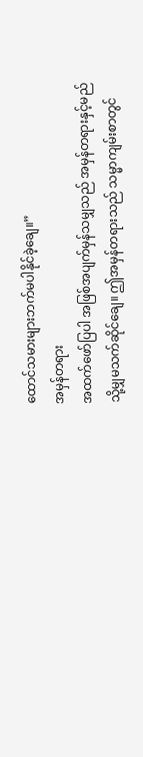ထောင်သမားများဘက်မပါနိုင်ခဲ့ချေ။”
အမှန်တရား
အထက်ဖော်ပြပါ အဖြစ်အပျက်မှန်သမျှသည် အမှန်တရားနှင့်မည်သို့မျှမသက်ဆိုင်ချေ။ ဤအမှန်တရားသည် သမ္မာကျမ်းစာတွင်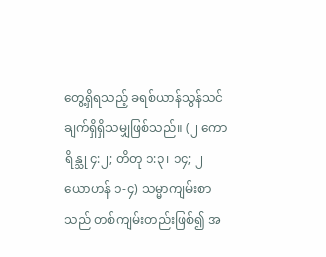တွေ့ရှိရသည့် ခရစ်ယာန်သွန်သင်ချက်ရှိရှိသမျှဖြစ်သည်။ (၂ ကောရိန္သု ၄:၂; တိတု ၁:၃၊ ၁၄; ၂ ယောဟန် ၁-၄) သမ္မာကျမ်းစာသည် တစ်ကျမ်းတည်းဖြစ်၍ အ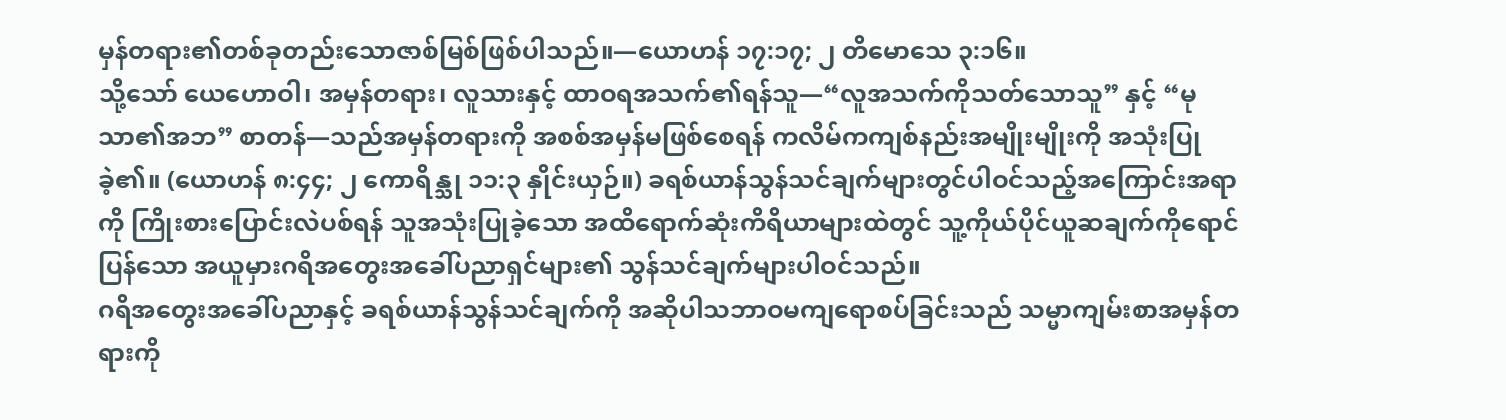မှန်တရား၏တစ်ခုတည်းသောဇာစ်မြစ်ဖြစ်ပါသည်။—ယောဟန် ၁၇:၁၇; ၂ တိမောသေ ၃:၁၆။
သို့သော် ယေဟောဝါ၊ အမှန်တရား၊ လူသားနှင့် ထာဝရအသက်၏ရန်သူ—“လူအသက်ကိုသတ်သောသူ” နှင့် “မုသာ၏အဘ” စာတန်—သည်အမှန်တရားကို အစစ်အမှန်မဖြစ်စေရန် ကလိမ်ကကျစ်နည်းအမျိုးမျိုးကို အသုံးပြုခဲ့၏။ (ယောဟန် ၈:၄၄; ၂ ကောရိန္သု ၁၁:၃ နှိုင်းယှဉ်။) ခရစ်ယာန်သွန်သင်ချက်များတွင်ပါဝင်သည့်အကြောင်းအရာကို ကြိုးစားပြောင်းလဲပစ်ရန် သူအသုံးပြုခဲ့သော အထိရောက်ဆုံးကိရိယာများထဲတွင် သူ့ကိုယ်ပိုင်ယူဆချက်ကိုရောင်ပြန်သော အယူမှားဂရိအတွေးအခေါ်ပညာရှင်များ၏ သွန်သင်ချက်များပါဝင်သည်။
ဂရိအတွေးအခေါ်ပညာနှင့် ခရစ်ယာန်သွန်သင်ချက်ကို အဆိုပါသဘာဝမကျရောစပ်ခြင်းသည် သမ္မာကျမ်းစာအမှန်တရားကို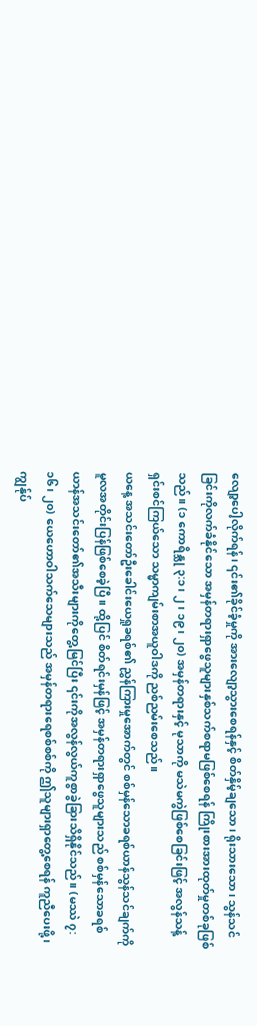လျော့ပေါ့လိုက်ရန်၊ ၎င်း၏ခိုင်ခံ့မှုကို အားလျော့သွားစေရန်နှင့် စိတ်နှိမ့်ချသော၊ ရိုးသားသော၊ သွန်သင်ခြင်းကိုလက်ခံနိုင်သော အမှန်တရားရှာဖွေသူများနှစ်သက်စရာမဖြစ်စေရန် ကြိုးစားအားထုတ်မှုတစ်ခုဖြစ်သည်။ (၁ ကောရိန္သု ၃:၁၊ ၂၊ ၁၉၊ ၂၀) အမှန်တရားနှင့် မုသာကို မသဲမကွဲဖြစ်စေခြင်းဖြင့် အလွန်သန့်ရှင်းစင်ကြယ်သော သမ္မာကျမ်းစာအယူဝါဒကို ညစ်ညမ်းစေသည်။
ယနေ့ အသင်းတော်ဦးခေါင်းယေရှုခရစ်၏ ညွှန်ကြားမှုအောက်တွင် စစ်မှန်သောခရစ်ယာန်သွန်သင်ချက်ကို မူလအတိုင်းပြန်ဖြစ်စေခဲ့ပြီ။ ထို့ပြင် စိတ်ရင်းမှန်ဖြင့် အမှန်တရားရှာဖွေသူများသည် စစ်မှန်သောခရစ်ယာန်အသင်းတော်၏အသီးများကိုတွေ့မြင်ပြီး ၎င်းကိုအလွန်လွယ်ကူစွာခွဲခြားသိရှိနိုင်သည်။ (မဿဲ ၇:၁၆၊ ၂၀) ယေဟောဝါသက်သေများသည် အမှန်တရားရေစစ်စစ်ကို ဤသူများရှာတွေ့စေရန် ကူညီပေးဖို့၊ ကျွန်ုပ်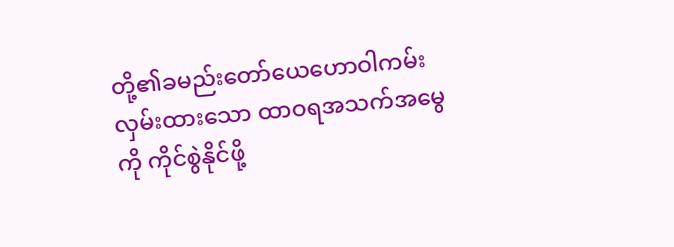တို့၏ခမည်းတော်ယေဟောဝါကမ်းလှမ်းထားသော ထာဝရအသက်အမွေကို ကိုင်စွဲနိုင်ဖို့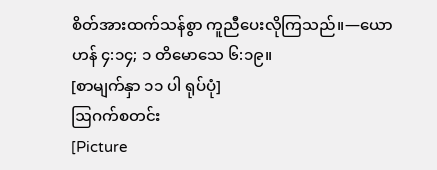စိတ်အားထက်သန်စွာ ကူညီပေးလိုကြသည်။—ယောဟန် ၄:၁၄; ၁ တိမောသေ ၆:၁၉။
[စာမျက်နှာ ၁၁ ပါ ရုပ်ပုံ]
ဩဂက်စတင်း
[Picture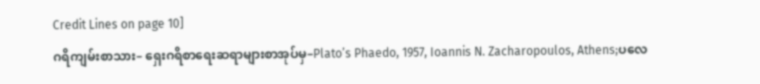Credit Lines on page 10]
ဂရိကျမ်းစာသား– ရှေးဂရိစာရေးဆရာများစာအုပ်မှ–Plato’s Phaedo, 1957, Ioannis N. Zacharopoulos, Athens;ပလေ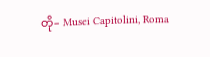တို– Musei Capitolini, Roma